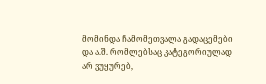მომინდა ჩამომეთვალა გადაცემები და ა.შ. რომლებსაც კატეგორიულად არ ვუყურებ,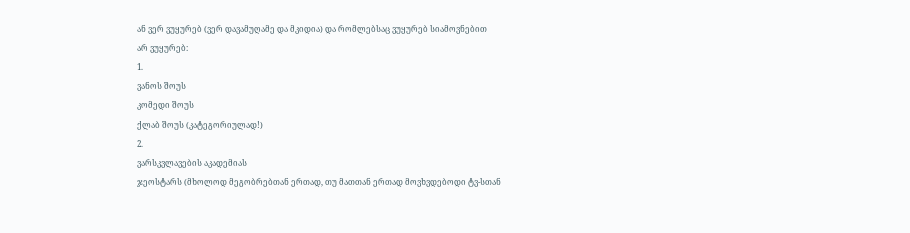ან ვერ ვუყურებ (ვერ დავამუღამე და მკიდია) და რომლებსაც ვუყურებ სიამოვნებით
არ ვუყურებ:
1.
ვანოს შოუს
კომედი შოუს
ქლაბ შოუს (კატეგორიულად!)
2.
ვარსკვლავების აკადემიას
ჯეოსტარს (მხოლოდ მეგობრებთან ერთად, თუ მათთან ერთად მოვხვდებოდი ტვ-სთან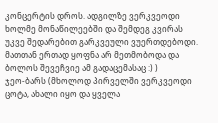კონცერტის დროს. ადგილზე ვერკვეოდი ხოლმე მონაწილეებში და შემდეგ კვირას უკვე შედარებით გარკვეული ვუერთდებოდი. მათთან ერთად ყოფნა არ მეთმობოდა და ბოლოს შევეჩვიე ამ გადაცემასაც :) )
ჯეო-ბარს (მხოლოდ პირველში ვერკვეოდი ცოტა, ახალი იყო და ყველა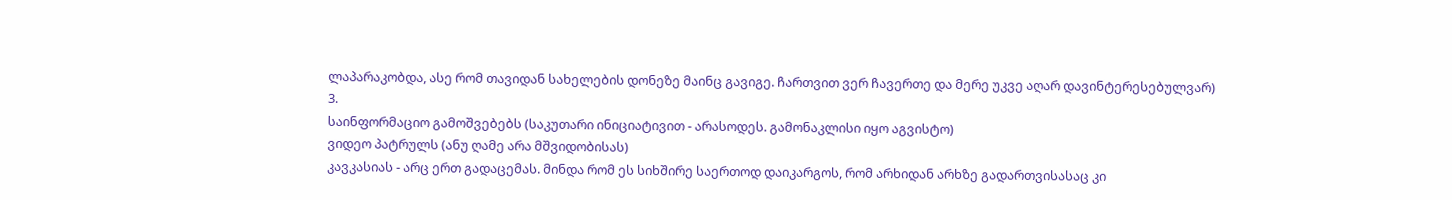ლაპარაკობდა, ასე რომ თავიდან სახელების დონეზე მაინც გავიგე. ჩართვით ვერ ჩავერთე და მერე უკვე აღარ დავინტერესებულვარ)
3.
საინფორმაციო გამოშვებებს (საკუთარი ინიციატივით - არასოდეს. გამონაკლისი იყო აგვისტო)
ვიდეო პატრულს (ანუ ღამე არა მშვიდობისას)
კავკასიას - არც ერთ გადაცემას. მინდა რომ ეს სიხშირე საერთოდ დაიკარგოს, რომ არხიდან არხზე გადართვისასაც კი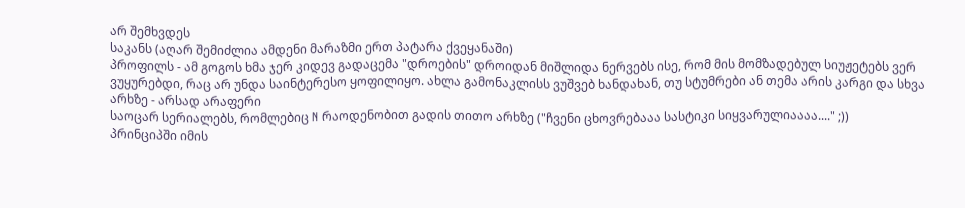არ შემხვდეს
საკანს (აღარ შემიძლია ამდენი მარაზმი ერთ პატარა ქვეყანაში)
პროფილს - ამ გოგოს ხმა ჯერ კიდევ გადაცემა "დროების" დროიდან მიშლიდა ნერვებს ისე, რომ მის მომზადებულ სიუჟეტებს ვერ ვუყურებდი, რაც არ უნდა საინტერესო ყოფილიყო. ახლა გამონაკლისს ვუშვებ ხანდახან, თუ სტუმრები ან თემა არის კარგი და სხვა არხზე - არსად არაფერი
საოცარ სერიალებს, რომლებიც N რაოდენობით გადის თითო არხზე ("ჩვენი ცხოვრებააა სასტიკი სიყვარულიაააა...." ;))
პრინციპში იმის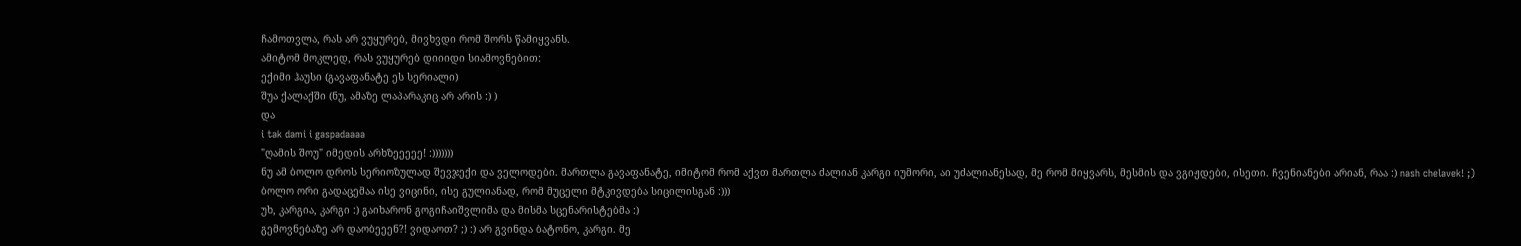ჩამოთვლა, რას არ ვუყურებ, მივხვდი რომ შორს წამიყვანს.
ამიტომ მოკლედ, რას ვუყურებ დიიიდი სიამოვნებით:
ექიმი ჰაუსი (გავაფანატე ეს სერიალი)
შუა ქალაქში (ნუ, ამაზე ლაპარაკიც არ არის :) )
და
i tak dami i gaspadaaaa
"ღამის შოუ" იმედის არხზეეეეე! :)))))))
ნუ ამ ბოლო დროს სერიოზულად შევჯექი და ველოდები. მართლა გავაფანატე, იმიტომ რომ აქვთ მართლა ძალიან კარგი იუმორი, აი უძალიანესად, მე რომ მიყვარს, მესმის და ვგიჟდები, ისეთი. ჩვენიანები არიან, რაა :) nash chelavek! ;) ბოლო ორი გადაცემაა ისე ვიცინი, ისე გულიანად, რომ მუცელი მტკივდება სიცილისგან :)))
უხ, კარგია, კარგი :) გაიხარონ გოგიჩაიშვლიმა და მისმა სცენარისტებმა :)
გემოვნებაზე არ დაობეეენ?! ვიდაოთ? ;) :) არ გვინდა ბატონო, კარგი. მე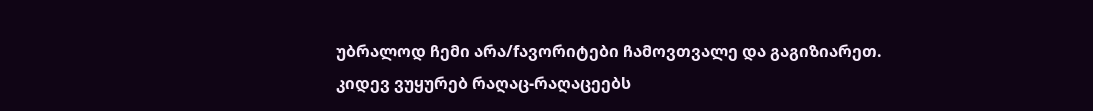უბრალოდ ჩემი არა/fავორიტები ჩამოვთვალე და გაგიზიარეთ.
კიდევ ვუყურებ რაღაც-რაღაცეებს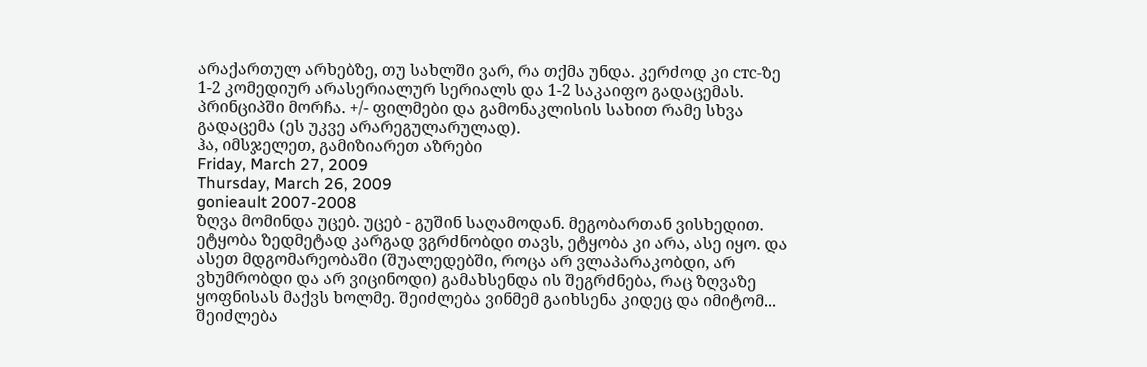არაქართულ არხებზე, თუ სახლში ვარ, რა თქმა უნდა. კერძოდ კი стс-ზე 1-2 კომედიურ არასერიალურ სერიალს და 1-2 საკაიფო გადაცემას.
პრინციპში მორჩა. +/- ფილმები და გამონაკლისის სახით რამე სხვა გადაცემა (ეს უკვე არარეგულარულად).
ჰა, იმსჯელეთ, გამიზიარეთ აზრები
Friday, March 27, 2009
Thursday, March 26, 2009
gonieault 2007-2008
ზღვა მომინდა უცებ. უცებ - გუშინ საღამოდან. მეგობართან ვისხედით. ეტყობა ზედმეტად კარგად ვგრძნობდი თავს, ეტყობა კი არა, ასე იყო. და ასეთ მდგომარეობაში (შუალედებში, როცა არ ვლაპარაკობდი, არ ვხუმრობდი და არ ვიცინოდი) გამახსენდა ის შეგრძნება, რაც ზღვაზე ყოფნისას მაქვს ხოლმე. შეიძლება ვინმემ გაიხსენა კიდეც და იმიტომ... შეიძლება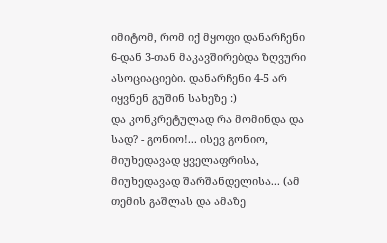იმიტომ, რომ იქ მყოფი დანარჩენი 6-დან 3-თან მაკავშირებდა ზღვური ასოციაციები. დანარჩენი 4-5 არ იყვნენ გუშინ სახეზე :)
და კონკრეტულად რა მომინდა და სად? - გონიო!... ისევ გონიო, მიუხედავად ყველაფრისა, მიუხედავად შარშანდელისა... (ამ თემის გაშლას და ამაზე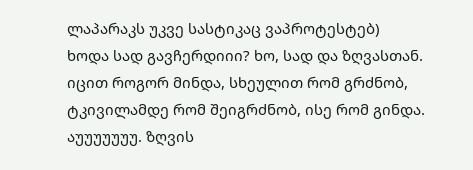ლაპარაკს უკვე სასტიკაც ვაპროტესტებ)
ხოდა სად გავჩერდიიი? ხო, სად და ზღვასთან. იცით როგორ მინდა, სხეულით რომ გრძნობ, ტკივილამდე რომ შეიგრძნობ, ისე რომ გინდა. აუუუუუუუ. ზღვის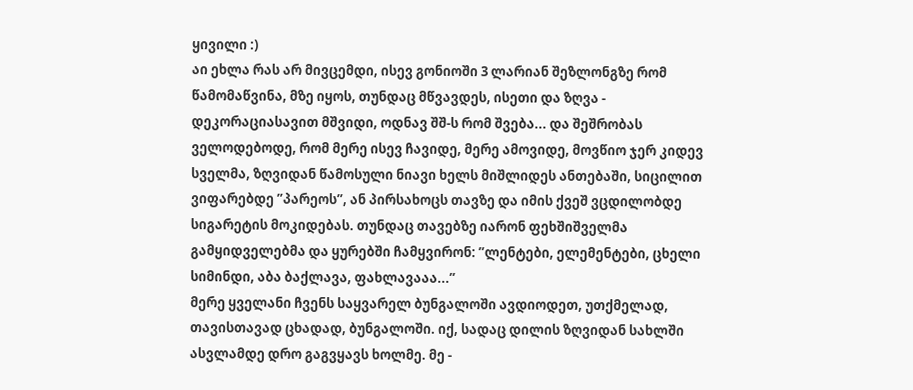ყივილი :)
აი ეხლა რას არ მივცემდი, ისევ გონიოში 3 ლარიან შეზლონგზე რომ წამომაწვინა, მზე იყოს, თუნდაც მწვავდეს, ისეთი და ზღვა - დეკორაციასავით მშვიდი, ოდნავ შშ-ს რომ შვება... და შეშრობას ველოდებოდე, რომ მერე ისევ ჩავიდე, მერე ამოვიდე, მოვწიო ჯერ კიდევ სველმა, ზღვიდან წამოსული ნიავი ხელს მიშლიდეს ანთებაში, სიცილით ვიფარებდე ”პარეოს”, ან პირსახოცს თავზე და იმის ქვეშ ვცდილობდე სიგარეტის მოკიდებას. თუნდაც თავებზე იარონ ფეხშიშველმა გამყიდველებმა და ყურებში ჩამყვირონ: ”ლენტები, ელემენტები, ცხელი სიმინდი, აბა ბაქლავა, ფახლავააა...”
მერე ყველანი ჩვენს საყვარელ ბუნგალოში ავდიოდეთ, უთქმელად, თავისთავად ცხადად, ბუნგალოში. იქ, სადაც დილის ზღვიდან სახლში ასვლამდე დრო გაგვყავს ხოლმე. მე -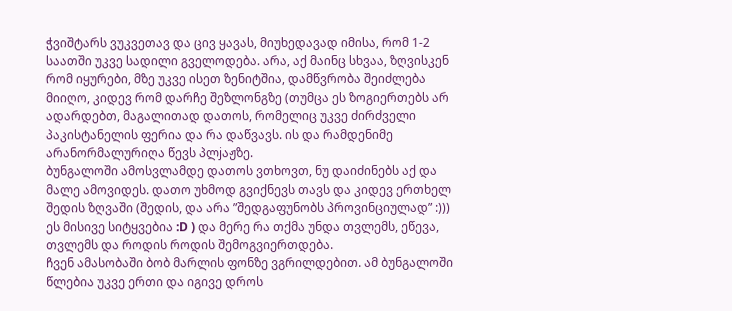ჭვიშტარს ვუკვეთავ და ცივ ყავას, მიუხედავად იმისა, რომ 1-2 საათში უკვე სადილი გველოდება. არა, აქ მაინც სხვაა, ზღვისკენ რომ იყურები, მზე უკვე ისეთ ზენიტშია, დამწვრობა შეიძლება მიიღო, კიდევ რომ დარჩე შეზლონგზე (თუმცა ეს ზოგიერთებს არ ადარდებთ, მაგალითად დათოს, რომელიც უკვე ძირძველი პაკისტანელის ფერია და რა დაწვავს. ის და რამდენიმე არანორმალურიღა წევს პლjაჟზე.
ბუნგალოში ამოსვლამდე დათოს ვთხოვთ, ნუ დაიძინებს აქ და მალე ამოვიდეს. დათო უხმოდ გვიქნევს თავს და კიდევ ერთხელ შედის ზღვაში (შედის, და არა ”შედგაფუნობს პროვინციულად” :))) ეს მისივე სიტყვებია :D ) და მერე რა თქმა უნდა თვლემს, ეწევა, თვლემს და როდის როდის შემოგვიერთდება.
ჩვენ ამასობაში ბობ მარლის ფონზე ვგრილდებით. ამ ბუნგალოში წლებია უკვე ერთი და იგივე დროს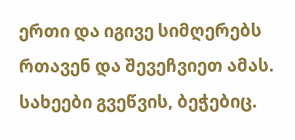ერთი და იგივე სიმღერებს რთავენ და შევეჩვიეთ ამას. სახეები გვეწვის, ბეჭებიც.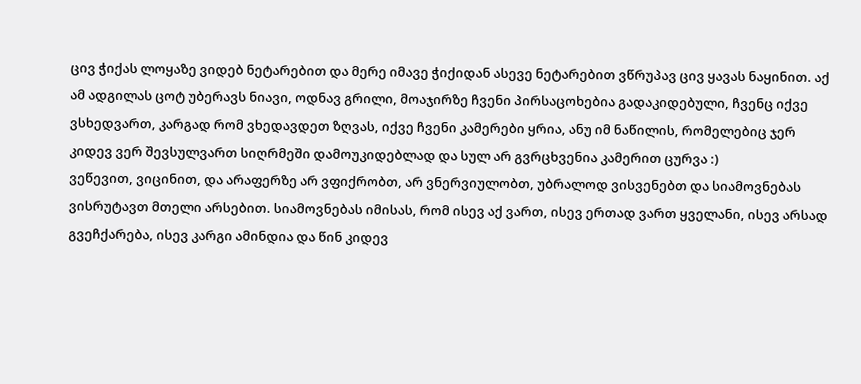ცივ ჭიქას ლოყაზე ვიდებ ნეტარებით და მერე იმავე ჭიქიდან ასევე ნეტარებით ვწრუპავ ცივ ყავას ნაყინით. აქ ამ ადგილას ცოტ უბერავს ნიავი, ოდნავ გრილი, მოაჯირზე ჩვენი პირსაცოხებია გადაკიდებული, ჩვენც იქვე ვსხედვართ, კარგად რომ ვხედავდეთ ზღვას, იქვე ჩვენი კამერები ყრია, ანუ იმ ნაწილის, რომელებიც ჯერ კიდევ ვერ შევსულვართ სიღრმეში დამოუკიდებლად და სულ არ გვრცხვენია კამერით ცურვა :)
ვეწევით, ვიცინით, და არაფერზე არ ვფიქრობთ, არ ვნერვიულობთ, უბრალოდ ვისვენებთ და სიამოვნებას ვისრუტავთ მთელი არსებით. სიამოვნებას იმისას, რომ ისევ აქ ვართ, ისევ ერთად ვართ ყველანი, ისევ არსად გვეჩქარება, ისევ კარგი ამინდია და წინ კიდევ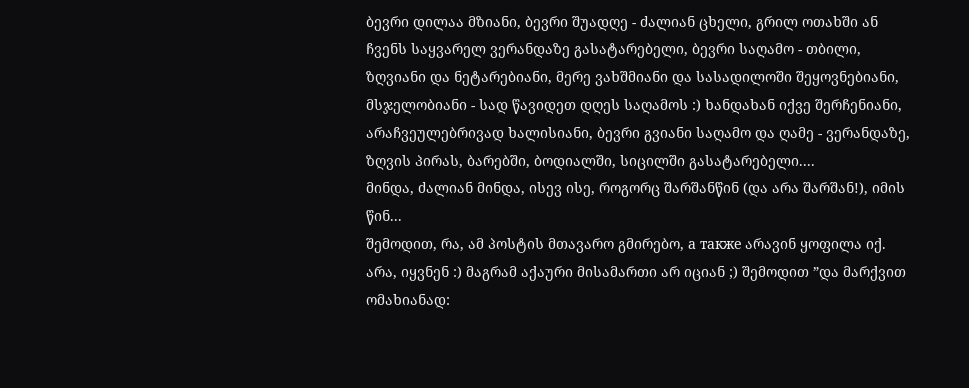ბევრი დილაა მზიანი, ბევრი შუადღე - ძალიან ცხელი, გრილ ოთახში ან ჩვენს საყვარელ ვერანდაზე გასატარებელი, ბევრი საღამო - თბილი, ზღვიანი და ნეტარებიანი, მერე ვახშმიანი და სასადილოში შეყოვნებიანი, მსჯელობიანი - სად წავიდეთ დღეს საღამოს :) ხანდახან იქვე შერჩენიანი, არაჩვეულებრივად ხალისიანი, ბევრი გვიანი საღამო და ღამე - ვერანდაზე, ზღვის პირას, ბარებში, ბოდიალში, სიცილში გასატარებელი....
მინდა, ძალიან მინდა, ისევ ისე, როგორც შარშანწინ (და არა შარშან!), იმის წინ...
შემოდით, რა, ამ პოსტის მთავარო გმირებო, а также არავინ ყოფილა იქ. არა, იყვნენ :) მაგრამ აქაური მისამართი არ იციან ;) შემოდით ”და მარქვით ომახიანად: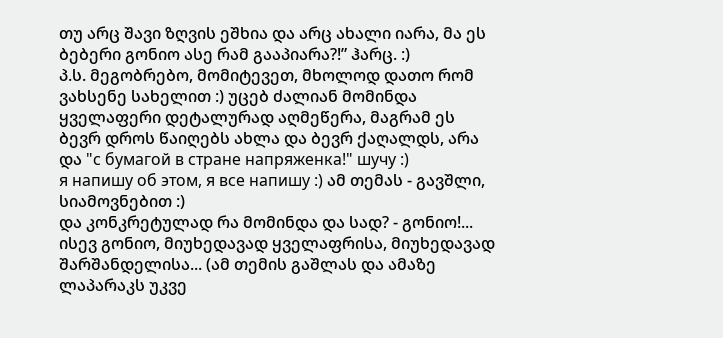თუ არც შავი ზღვის ეშხია და არც ახალი იარა, მა ეს ბებერი გონიო ასე რამ გააპიარა?!” ჰარც. :)
პ.ს. მეგობრებო, მომიტევეთ, მხოლოდ დათო რომ ვახსენე სახელით :) უცებ ძალიან მომინდა ყველაფერი დეტალურად აღმეწერა, მაგრამ ეს ბევრ დროს წაიღებს ახლა და ბევრ ქაღალდს, არა და "с бумагой в стране напряженка!" шучу :)
я напишу об этом, я все напишу :) ამ თემას - გავშლი, სიამოვნებით :)
და კონკრეტულად რა მომინდა და სად? - გონიო!... ისევ გონიო, მიუხედავად ყველაფრისა, მიუხედავად შარშანდელისა... (ამ თემის გაშლას და ამაზე ლაპარაკს უკვე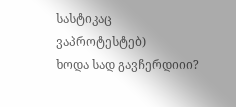სასტიკაც ვაპროტესტებ)
ხოდა სად გავჩერდიიი?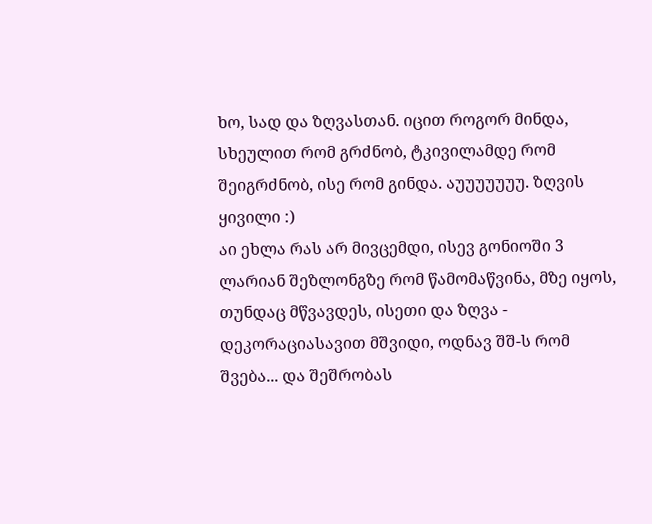ხო, სად და ზღვასთან. იცით როგორ მინდა, სხეულით რომ გრძნობ, ტკივილამდე რომ შეიგრძნობ, ისე რომ გინდა. აუუუუუუუ. ზღვის ყივილი :)
აი ეხლა რას არ მივცემდი, ისევ გონიოში 3 ლარიან შეზლონგზე რომ წამომაწვინა, მზე იყოს, თუნდაც მწვავდეს, ისეთი და ზღვა - დეკორაციასავით მშვიდი, ოდნავ შშ-ს რომ შვება... და შეშრობას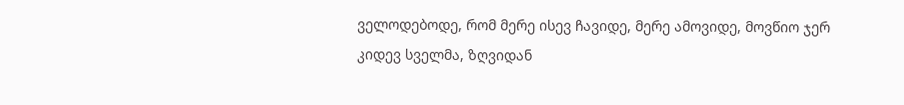ველოდებოდე, რომ მერე ისევ ჩავიდე, მერე ამოვიდე, მოვწიო ჯერ კიდევ სველმა, ზღვიდან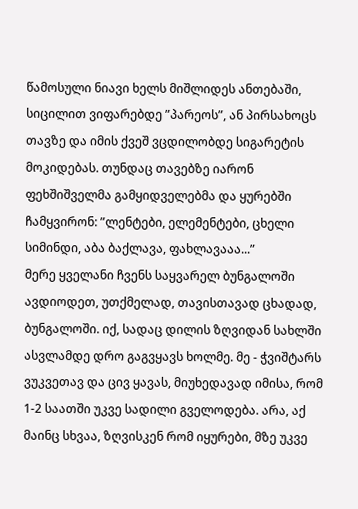წამოსული ნიავი ხელს მიშლიდეს ანთებაში, სიცილით ვიფარებდე ”პარეოს”, ან პირსახოცს თავზე და იმის ქვეშ ვცდილობდე სიგარეტის მოკიდებას. თუნდაც თავებზე იარონ ფეხშიშველმა გამყიდველებმა და ყურებში ჩამყვირონ: ”ლენტები, ელემენტები, ცხელი სიმინდი, აბა ბაქლავა, ფახლავააა...”
მერე ყველანი ჩვენს საყვარელ ბუნგალოში ავდიოდეთ, უთქმელად, თავისთავად ცხადად, ბუნგალოში. იქ, სადაც დილის ზღვიდან სახლში ასვლამდე დრო გაგვყავს ხოლმე. მე - ჭვიშტარს ვუკვეთავ და ცივ ყავას, მიუხედავად იმისა, რომ 1-2 საათში უკვე სადილი გველოდება. არა, აქ მაინც სხვაა, ზღვისკენ რომ იყურები, მზე უკვე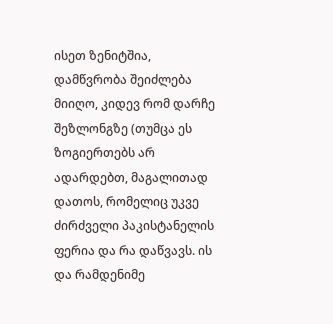ისეთ ზენიტშია, დამწვრობა შეიძლება მიიღო, კიდევ რომ დარჩე შეზლონგზე (თუმცა ეს ზოგიერთებს არ ადარდებთ, მაგალითად დათოს, რომელიც უკვე ძირძველი პაკისტანელის ფერია და რა დაწვავს. ის და რამდენიმე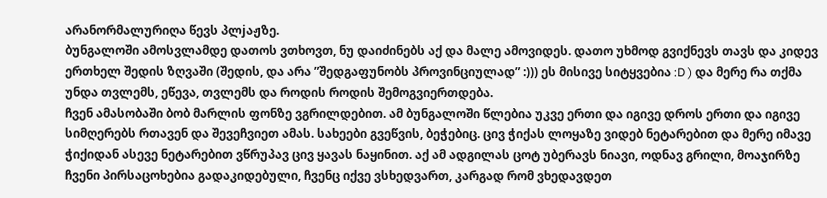არანორმალურიღა წევს პლjაჟზე.
ბუნგალოში ამოსვლამდე დათოს ვთხოვთ, ნუ დაიძინებს აქ და მალე ამოვიდეს. დათო უხმოდ გვიქნევს თავს და კიდევ ერთხელ შედის ზღვაში (შედის, და არა ”შედგაფუნობს პროვინციულად” :))) ეს მისივე სიტყვებია :D ) და მერე რა თქმა უნდა თვლემს, ეწევა, თვლემს და როდის როდის შემოგვიერთდება.
ჩვენ ამასობაში ბობ მარლის ფონზე ვგრილდებით. ამ ბუნგალოში წლებია უკვე ერთი და იგივე დროს ერთი და იგივე სიმღერებს რთავენ და შევეჩვიეთ ამას. სახეები გვეწვის, ბეჭებიც. ცივ ჭიქას ლოყაზე ვიდებ ნეტარებით და მერე იმავე ჭიქიდან ასევე ნეტარებით ვწრუპავ ცივ ყავას ნაყინით. აქ ამ ადგილას ცოტ უბერავს ნიავი, ოდნავ გრილი, მოაჯირზე ჩვენი პირსაცოხებია გადაკიდებული, ჩვენც იქვე ვსხედვართ, კარგად რომ ვხედავდეთ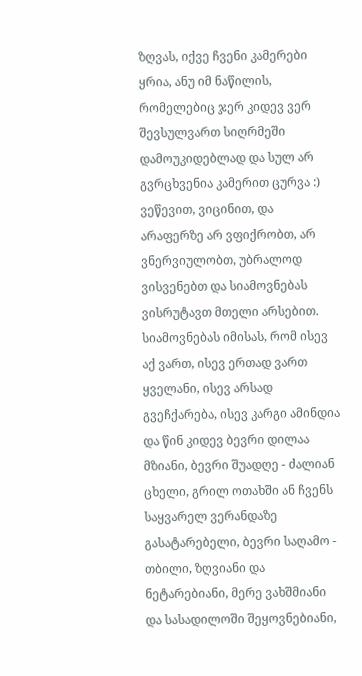ზღვას, იქვე ჩვენი კამერები ყრია, ანუ იმ ნაწილის, რომელებიც ჯერ კიდევ ვერ შევსულვართ სიღრმეში დამოუკიდებლად და სულ არ გვრცხვენია კამერით ცურვა :)
ვეწევით, ვიცინით, და არაფერზე არ ვფიქრობთ, არ ვნერვიულობთ, უბრალოდ ვისვენებთ და სიამოვნებას ვისრუტავთ მთელი არსებით. სიამოვნებას იმისას, რომ ისევ აქ ვართ, ისევ ერთად ვართ ყველანი, ისევ არსად გვეჩქარება, ისევ კარგი ამინდია და წინ კიდევ ბევრი დილაა მზიანი, ბევრი შუადღე - ძალიან ცხელი, გრილ ოთახში ან ჩვენს საყვარელ ვერანდაზე გასატარებელი, ბევრი საღამო - თბილი, ზღვიანი და ნეტარებიანი, მერე ვახშმიანი და სასადილოში შეყოვნებიანი,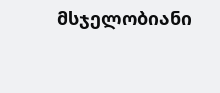მსჯელობიანი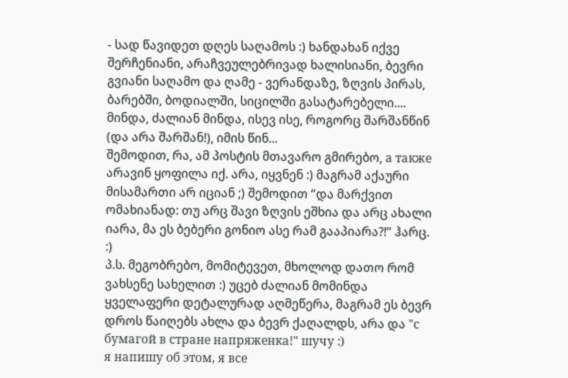- სად წავიდეთ დღეს საღამოს :) ხანდახან იქვე შერჩენიანი, არაჩვეულებრივად ხალისიანი, ბევრი გვიანი საღამო და ღამე - ვერანდაზე, ზღვის პირას, ბარებში, ბოდიალში, სიცილში გასატარებელი....
მინდა, ძალიან მინდა, ისევ ისე, როგორც შარშანწინ (და არა შარშან!), იმის წინ...
შემოდით, რა, ამ პოსტის მთავარო გმირებო, а также არავინ ყოფილა იქ. არა, იყვნენ :) მაგრამ აქაური მისამართი არ იციან ;) შემოდით ”და მარქვით ომახიანად: თუ არც შავი ზღვის ეშხია და არც ახალი იარა, მა ეს ბებერი გონიო ასე რამ გააპიარა?!” ჰარც. :)
პ.ს. მეგობრებო, მომიტევეთ, მხოლოდ დათო რომ ვახსენე სახელით :) უცებ ძალიან მომინდა ყველაფერი დეტალურად აღმეწერა, მაგრამ ეს ბევრ დროს წაიღებს ახლა და ბევრ ქაღალდს, არა და "с бумагой в стране напряженка!" шучу :)
я напишу об этом, я все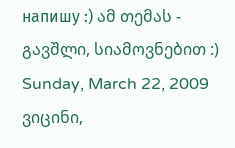напишу :) ამ თემას - გავშლი, სიამოვნებით :)
Sunday, March 22, 2009
ვიცინი,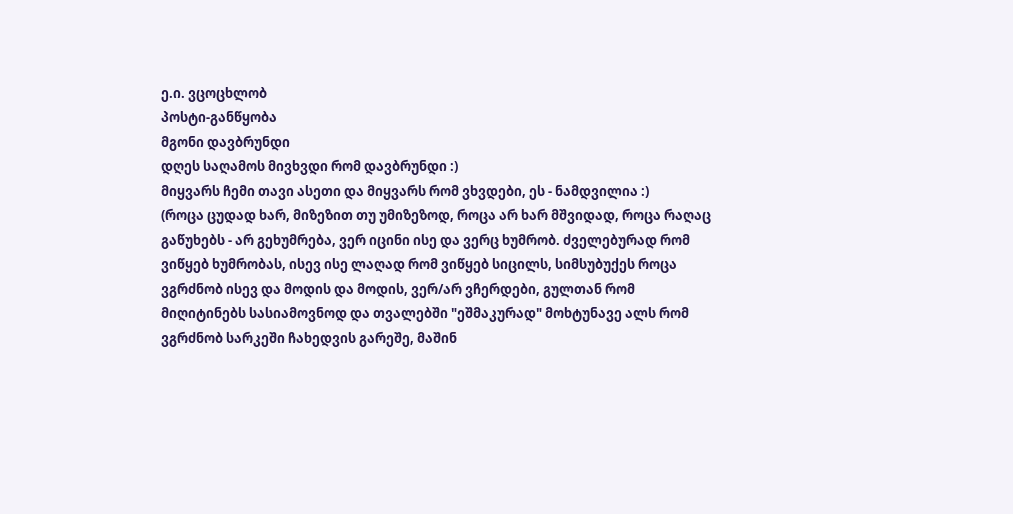ე.ი. ვცოცხლობ
პოსტი-განწყობა
მგონი დავბრუნდი
დღეს საღამოს მივხვდი რომ დავბრუნდი :)
მიყვარს ჩემი თავი ასეთი და მიყვარს რომ ვხვდები, ეს - ნამდვილია :)
(როცა ცუდად ხარ, მიზეზით თუ უმიზეზოდ, როცა არ ხარ მშვიდად, როცა რაღაც გაწუხებს - არ გეხუმრება, ვერ იცინი ისე და ვერც ხუმრობ. ძველებურად რომ ვიწყებ ხუმრობას, ისევ ისე ლაღად რომ ვიწყებ სიცილს, სიმსუბუქეს როცა ვგრძნობ ისევ და მოდის და მოდის, ვერ/არ ვჩერდები, გულთან რომ მიღიტინებს სასიამოვნოდ და თვალებში "ეშმაკურად" მოხტუნავე ალს რომ ვგრძნობ სარკეში ჩახედვის გარეშე, მაშინ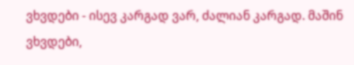ვხვდები - ისევ კარგად ვარ, ძალიან კარგად. მაშინ ვხვდები,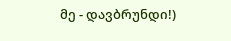მე - დავბრუნდი!)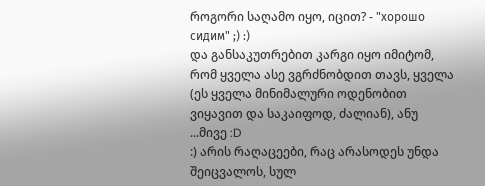როგორი საღამო იყო, იცით? - "хорошо сидим" ;) :)
და განსაკუთრებით კარგი იყო იმიტომ, რომ ყველა ასე ვგრძნობდით თავს, ყველა (ეს ყველა მინიმალური ოდენობით ვიყავით და საკაიფოდ, ძალიან), ანუ ...მივე :D
:) არის რაღაცეები, რაც არასოდეს უნდა შეიცვალოს, სულ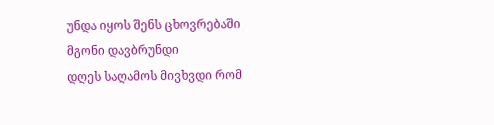უნდა იყოს შენს ცხოვრებაში
მგონი დავბრუნდი
დღეს საღამოს მივხვდი რომ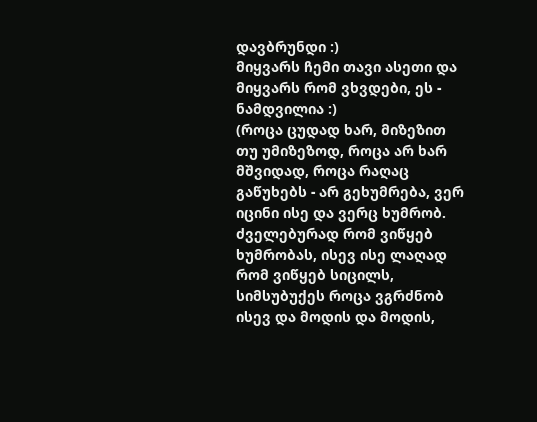დავბრუნდი :)
მიყვარს ჩემი თავი ასეთი და მიყვარს რომ ვხვდები, ეს - ნამდვილია :)
(როცა ცუდად ხარ, მიზეზით თუ უმიზეზოდ, როცა არ ხარ მშვიდად, როცა რაღაც გაწუხებს - არ გეხუმრება, ვერ იცინი ისე და ვერც ხუმრობ. ძველებურად რომ ვიწყებ ხუმრობას, ისევ ისე ლაღად რომ ვიწყებ სიცილს, სიმსუბუქეს როცა ვგრძნობ ისევ და მოდის და მოდის,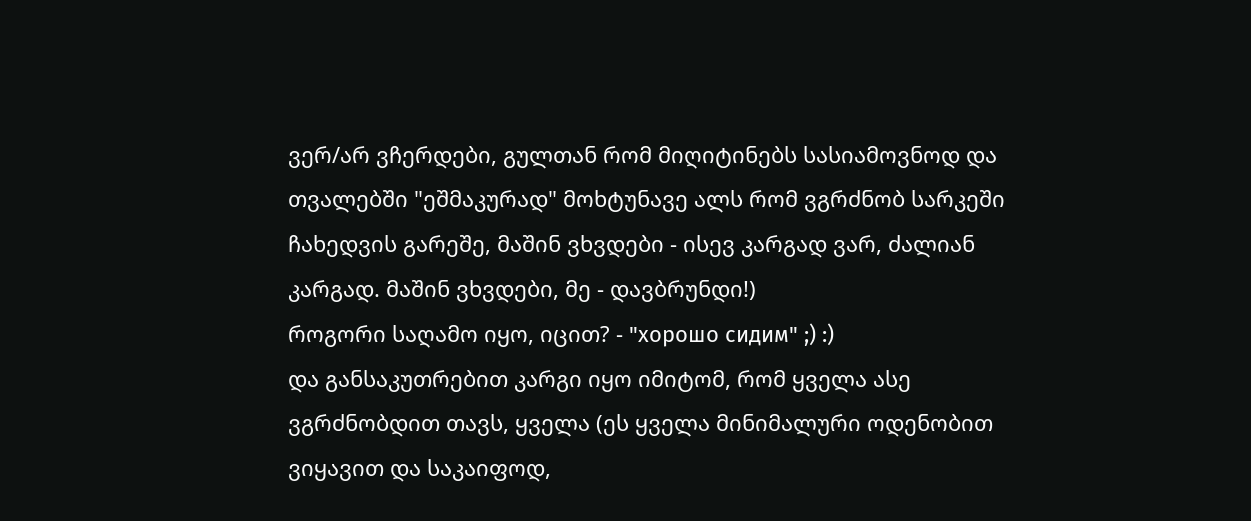ვერ/არ ვჩერდები, გულთან რომ მიღიტინებს სასიამოვნოდ და თვალებში "ეშმაკურად" მოხტუნავე ალს რომ ვგრძნობ სარკეში ჩახედვის გარეშე, მაშინ ვხვდები - ისევ კარგად ვარ, ძალიან კარგად. მაშინ ვხვდები, მე - დავბრუნდი!)
როგორი საღამო იყო, იცით? - "хорошо сидим" ;) :)
და განსაკუთრებით კარგი იყო იმიტომ, რომ ყველა ასე ვგრძნობდით თავს, ყველა (ეს ყველა მინიმალური ოდენობით ვიყავით და საკაიფოდ,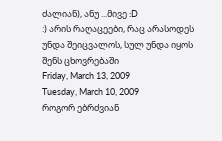ძალიან), ანუ ...მივე :D
:) არის რაღაცეები, რაც არასოდეს უნდა შეიცვალოს, სულ უნდა იყოს შენს ცხოვრებაში
Friday, March 13, 2009
Tuesday, March 10, 2009
როგორ ებრძვიან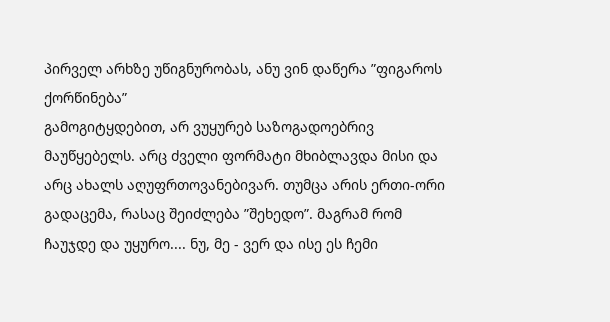პირველ არხზე უწიგნურობას, ანუ ვინ დაწერა ”ფიგაროს ქორწინება”
გამოგიტყდებით, არ ვუყურებ საზოგადოებრივ მაუწყებელს. არც ძველი ფორმატი მხიბლავდა მისი და არც ახალს აღუფრთოვანებივარ. თუმცა არის ერთი-ორი გადაცემა, რასაც შეიძლება ”შეხედო”. მაგრამ რომ ჩაუჯდე და უყურო.... ნუ, მე - ვერ და ისე ეს ჩემი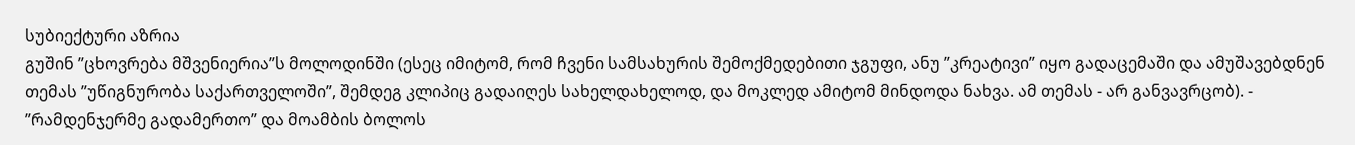სუბიექტური აზრია
გუშინ ”ცხოვრება მშვენიერია”ს მოლოდინში (ესეც იმიტომ, რომ ჩვენი სამსახურის შემოქმედებითი ჯგუფი, ანუ ”კრეატივი” იყო გადაცემაში და ამუშავებდნენ თემას ”უწიგნურობა საქართველოში”, შემდეგ კლიპიც გადაიღეს სახელდახელოდ, და მოკლედ ამიტომ მინდოდა ნახვა. ამ თემას - არ განვავრცობ). - ”რამდენჯერმე გადამერთო” და მოამბის ბოლოს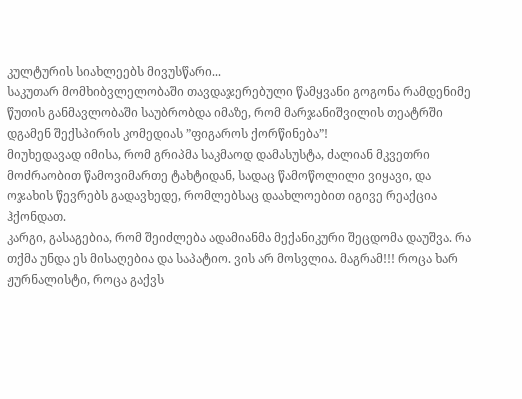კულტურის სიახლეებს მივუსწარი...
საკუთარ მომხიბვლელობაში თავდაჯერებული წამყვანი გოგონა რამდენიმე წუთის განმავლობაში საუბრობდა იმაზე, რომ მარჯანიშვილის თეატრში დგამენ შექსპირის კომედიას ”ფიგაროს ქორწინება”!
მიუხედავად იმისა, რომ გრიპმა საკმაოდ დამასუსტა, ძალიან მკვეთრი მოძრაობით წამოვიმართე ტახტიდან, სადაც წამოწოლილი ვიყავი, და ოჯახის წევრებს გადავხედე, რომლებსაც დაახლოებით იგივე რეაქცია ჰქონდათ.
კარგი, გასაგებია, რომ შეიძლება ადამიანმა მექანიკური შეცდომა დაუშვა. რა თქმა უნდა ეს მისაღებია და საპატიო. ვის არ მოსვლია. მაგრამ!!! როცა ხარ ჟურნალისტი, როცა გაქვს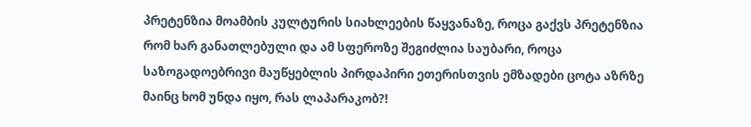პრეტენზია მოამბის კულტურის სიახლეების წაყვანაზე, როცა გაქვს პრეტენზია რომ ხარ განათლებული და ამ სფეროზე შეგიძლია საუბარი, როცა საზოგადოებრივი მაუწყებლის პირდაპირი ეთერისთვის ემზადები ცოტა აზრზე მაინც ხომ უნდა იყო, რას ლაპარაკობ?!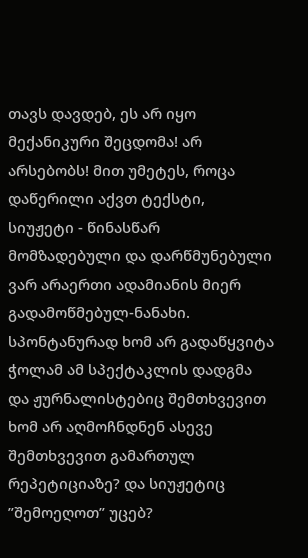თავს დავდებ, ეს არ იყო მექანიკური შეცდომა! არ არსებობს! მით უმეტეს, როცა დაწერილი აქვთ ტექსტი, სიუჟეტი - წინასწარ მომზადებული და დარწმუნებული ვარ არაერთი ადამიანის მიერ გადამოწმებულ-ნანახი. სპონტანურად ხომ არ გადაწყვიტა ჭოლამ ამ სპექტაკლის დადგმა და ჟურნალისტებიც შემთხვევით ხომ არ აღმოჩნდნენ ასევე შემთხვევით გამართულ რეპეტიციაზე? და სიუჟეტიც ”შემოეღოთ” უცებ?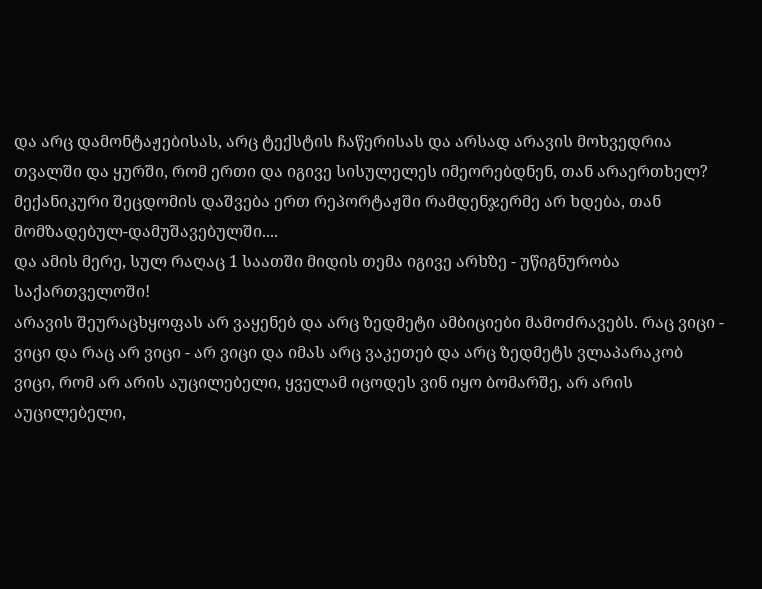და არც დამონტაჟებისას, არც ტექსტის ჩაწერისას და არსად არავის მოხვედრია თვალში და ყურში, რომ ერთი და იგივე სისულელეს იმეორებდნენ, თან არაერთხელ? მექანიკური შეცდომის დაშვება ერთ რეპორტაჟში რამდენჯერმე არ ხდება, თან მომზადებულ-დამუშავებულში....
და ამის მერე, სულ რაღაც 1 საათში მიდის თემა იგივე არხზე - უწიგნურობა საქართველოში!
არავის შეურაცხყოფას არ ვაყენებ და არც ზედმეტი ამბიციები მამოძრავებს. რაც ვიცი - ვიცი და რაც არ ვიცი - არ ვიცი და იმას არც ვაკეთებ და არც ზედმეტს ვლაპარაკობ
ვიცი, რომ არ არის აუცილებელი, ყველამ იცოდეს ვინ იყო ბომარშე, არ არის აუცილებელი,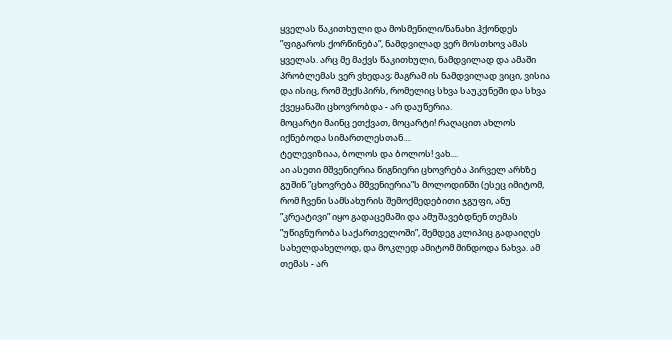ყველას წაკითხული და მოსმენილი/ნანახი ჰქონდეს ”ფიგაროს ქორწინება”, ნამდვილად ვერ მოსთხოვ ამას ყველას. არც მე მაქვს წაკითხული, ნამდვილად და ამაში პრობლემას ვერ ვხედავ; მაგრამ ის ნამდვილად ვიცი, ვისია და ისიც, რომ შექსპირს, რომელიც სხვა საუკუნეში და სხვა ქვეყანაში ცხოვრობდა - არ დაუწერია.
მოცარტი მაინც ეთქვათ, მოცარტი! რაღაცით ახლოს იქნებოდა სიმართლესთან....
ტელევიზიაა, ბოლოს და ბოლოს! ვახ....
აი ასეთი მშვენიერია წიგნიერი ცხოვრება პირველ არხზე
გუშინ ”ცხოვრება მშვენიერია”ს მოლოდინში (ესეც იმიტომ, რომ ჩვენი სამსახურის შემოქმედებითი ჯგუფი, ანუ ”კრეატივი” იყო გადაცემაში და ამუშავებდნენ თემას ”უწიგნურობა საქართველოში”, შემდეგ კლიპიც გადაიღეს სახელდახელოდ, და მოკლედ ამიტომ მინდოდა ნახვა. ამ თემას - არ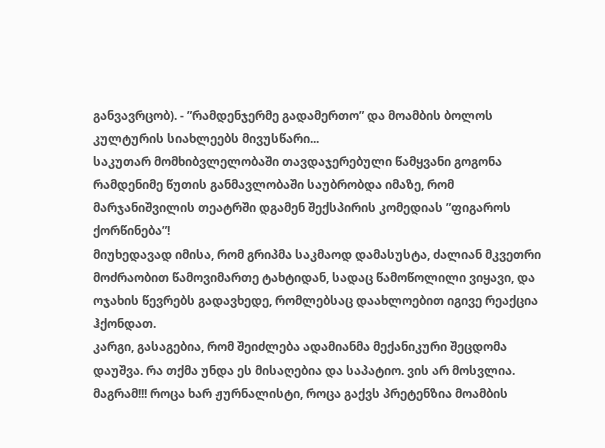განვავრცობ). - ”რამდენჯერმე გადამერთო” და მოამბის ბოლოს კულტურის სიახლეებს მივუსწარი...
საკუთარ მომხიბვლელობაში თავდაჯერებული წამყვანი გოგონა რამდენიმე წუთის განმავლობაში საუბრობდა იმაზე, რომ მარჯანიშვილის თეატრში დგამენ შექსპირის კომედიას ”ფიგაროს ქორწინება”!
მიუხედავად იმისა, რომ გრიპმა საკმაოდ დამასუსტა, ძალიან მკვეთრი მოძრაობით წამოვიმართე ტახტიდან, სადაც წამოწოლილი ვიყავი, და ოჯახის წევრებს გადავხედე, რომლებსაც დაახლოებით იგივე რეაქცია ჰქონდათ.
კარგი, გასაგებია, რომ შეიძლება ადამიანმა მექანიკური შეცდომა დაუშვა. რა თქმა უნდა ეს მისაღებია და საპატიო. ვის არ მოსვლია. მაგრამ!!! როცა ხარ ჟურნალისტი, როცა გაქვს პრეტენზია მოამბის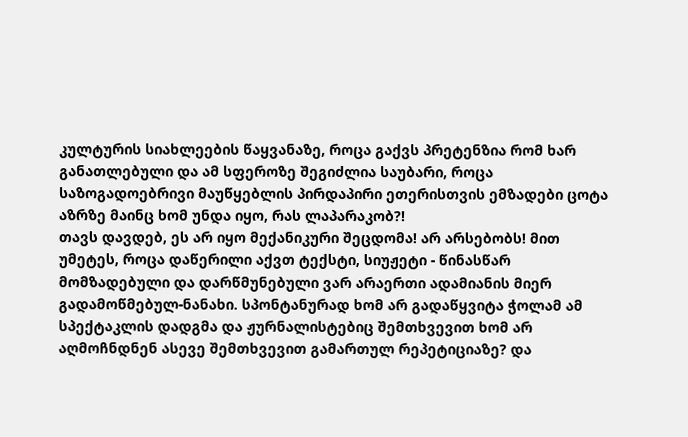კულტურის სიახლეების წაყვანაზე, როცა გაქვს პრეტენზია რომ ხარ განათლებული და ამ სფეროზე შეგიძლია საუბარი, როცა საზოგადოებრივი მაუწყებლის პირდაპირი ეთერისთვის ემზადები ცოტა აზრზე მაინც ხომ უნდა იყო, რას ლაპარაკობ?!
თავს დავდებ, ეს არ იყო მექანიკური შეცდომა! არ არსებობს! მით უმეტეს, როცა დაწერილი აქვთ ტექსტი, სიუჟეტი - წინასწარ მომზადებული და დარწმუნებული ვარ არაერთი ადამიანის მიერ გადამოწმებულ-ნანახი. სპონტანურად ხომ არ გადაწყვიტა ჭოლამ ამ სპექტაკლის დადგმა და ჟურნალისტებიც შემთხვევით ხომ არ აღმოჩნდნენ ასევე შემთხვევით გამართულ რეპეტიციაზე? და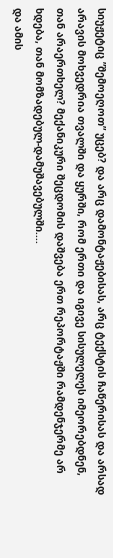სიუჟეტიც ”შემოეღოთ” უცებ? და არც დამონტაჟებისას, არც ტექსტის ჩაწერისას და არსად არავის მოხვედრია თვალში და ყურში, რომ ერთი და იგივე სისულელეს იმეორებდნენ, თან არაერთხელ? მექანიკური შეცდომის დაშვება ერთ რეპორტაჟში რამდენჯერმე არ ხდება, თან მომზადებულ-დამუშავებულში....
და ამის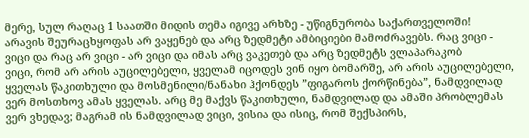მერე, სულ რაღაც 1 საათში მიდის თემა იგივე არხზე - უწიგნურობა საქართველოში!
არავის შეურაცხყოფას არ ვაყენებ და არც ზედმეტი ამბიციები მამოძრავებს. რაც ვიცი - ვიცი და რაც არ ვიცი - არ ვიცი და იმას არც ვაკეთებ და არც ზედმეტს ვლაპარაკობ
ვიცი, რომ არ არის აუცილებელი, ყველამ იცოდეს ვინ იყო ბომარშე, არ არის აუცილებელი, ყველას წაკითხული და მოსმენილი/ნანახი ჰქონდეს ”ფიგაროს ქორწინება”, ნამდვილად ვერ მოსთხოვ ამას ყველას. არც მე მაქვს წაკითხული, ნამდვილად და ამაში პრობლემას ვერ ვხედავ; მაგრამ ის ნამდვილად ვიცი, ვისია და ისიც, რომ შექსპირს,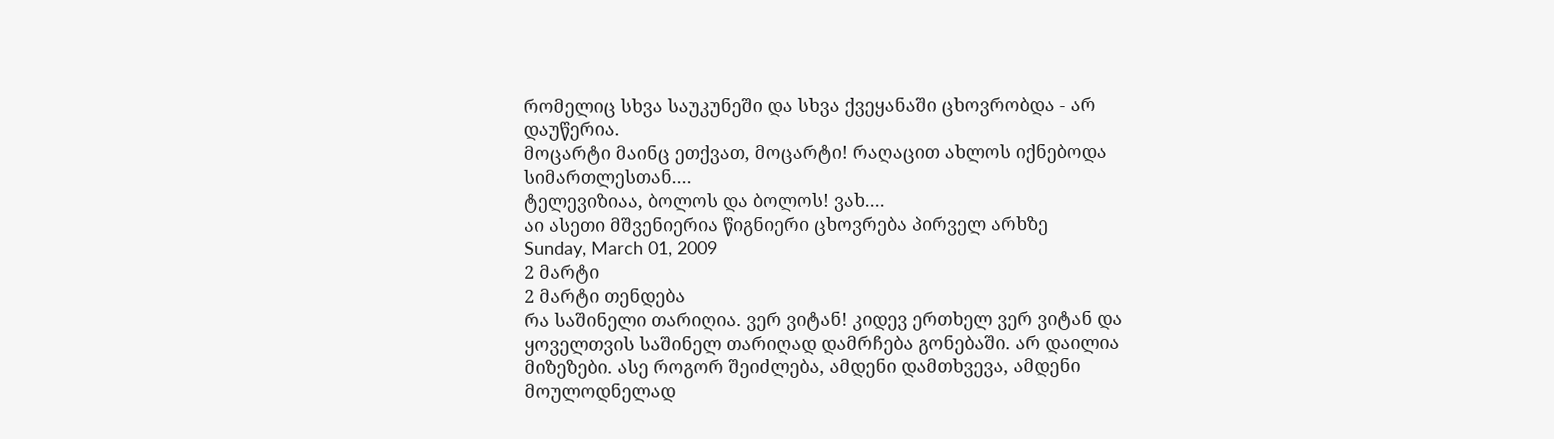რომელიც სხვა საუკუნეში და სხვა ქვეყანაში ცხოვრობდა - არ დაუწერია.
მოცარტი მაინც ეთქვათ, მოცარტი! რაღაცით ახლოს იქნებოდა სიმართლესთან....
ტელევიზიაა, ბოლოს და ბოლოს! ვახ....
აი ასეთი მშვენიერია წიგნიერი ცხოვრება პირველ არხზე
Sunday, March 01, 2009
2 მარტი
2 მარტი თენდება
რა საშინელი თარიღია. ვერ ვიტან! კიდევ ერთხელ ვერ ვიტან და ყოველთვის საშინელ თარიღად დამრჩება გონებაში. არ დაილია მიზეზები. ასე როგორ შეიძლება, ამდენი დამთხვევა, ამდენი მოულოდნელად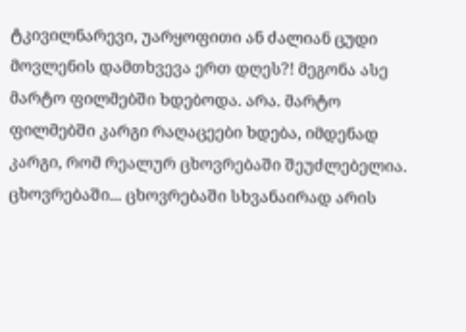ტკივილნარევი, უარყოფითი ან ძალიან ცუდი მოვლენის დამთხვევა ერთ დღეს?! მეგონა ასე მარტო ფილმებში ხდებოდა. არა. მარტო ფილმებში კარგი რაღაცეები ხდება, იმდენად კარგი, რომ რეალურ ცხოვრებაში შეუძლებელია. ცხოვრებაში... ცხოვრებაში სხვანაირად არის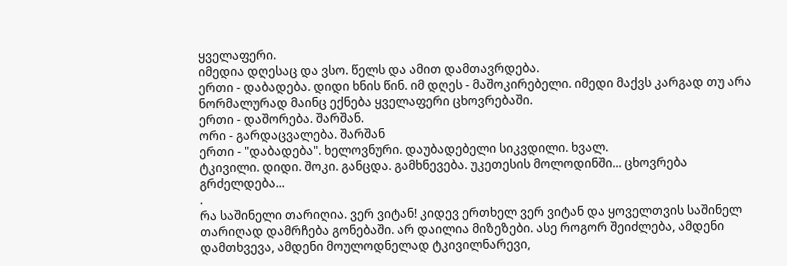ყველაფერი.
იმედია დღესაც და ვსო. წელს და ამით დამთავრდება.
ერთი - დაბადება. დიდი ხნის წინ. იმ დღეს - მაშოკირებელი. იმედი მაქვს კარგად თუ არა ნორმალურად მაინც ექნება ყველაფერი ცხოვრებაში.
ერთი - დაშორება. შარშან.
ორი - გარდაცვალება. შარშან
ერთი - "დაბადება". ხელოვნური. დაუბადებელი სიკვდილი. ხვალ.
ტკივილი. დიდი. შოკი. განცდა. გამხნევება. უკეთესის მოლოდინში... ცხოვრება გრძელდება...
.
რა საშინელი თარიღია. ვერ ვიტან! კიდევ ერთხელ ვერ ვიტან და ყოველთვის საშინელ თარიღად დამრჩება გონებაში. არ დაილია მიზეზები. ასე როგორ შეიძლება, ამდენი დამთხვევა, ამდენი მოულოდნელად ტკივილნარევი,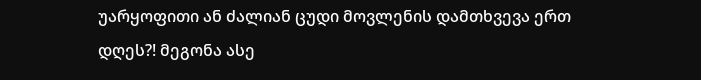უარყოფითი ან ძალიან ცუდი მოვლენის დამთხვევა ერთ დღეს?! მეგონა ასე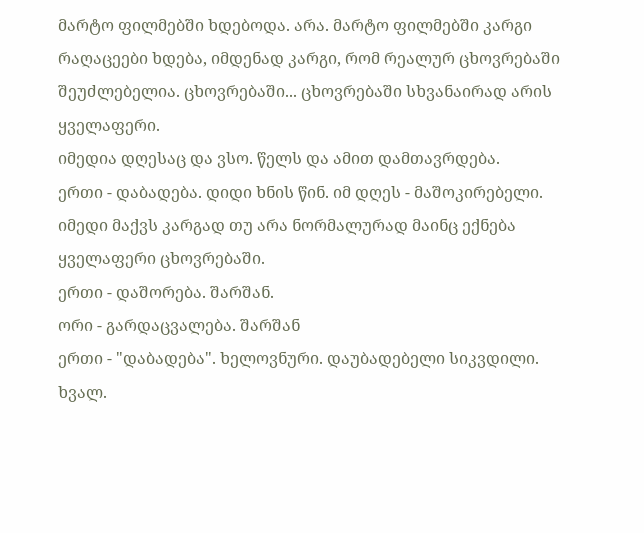მარტო ფილმებში ხდებოდა. არა. მარტო ფილმებში კარგი რაღაცეები ხდება, იმდენად კარგი, რომ რეალურ ცხოვრებაში შეუძლებელია. ცხოვრებაში... ცხოვრებაში სხვანაირად არის ყველაფერი.
იმედია დღესაც და ვსო. წელს და ამით დამთავრდება.
ერთი - დაბადება. დიდი ხნის წინ. იმ დღეს - მაშოკირებელი. იმედი მაქვს კარგად თუ არა ნორმალურად მაინც ექნება ყველაფერი ცხოვრებაში.
ერთი - დაშორება. შარშან.
ორი - გარდაცვალება. შარშან
ერთი - "დაბადება". ხელოვნური. დაუბადებელი სიკვდილი. ხვალ.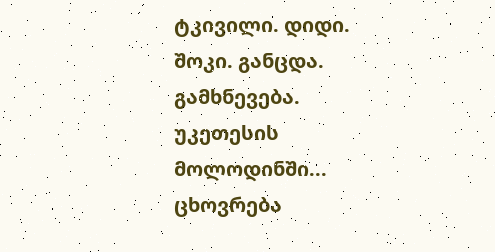ტკივილი. დიდი. შოკი. განცდა. გამხნევება. უკეთესის მოლოდინში... ცხოვრება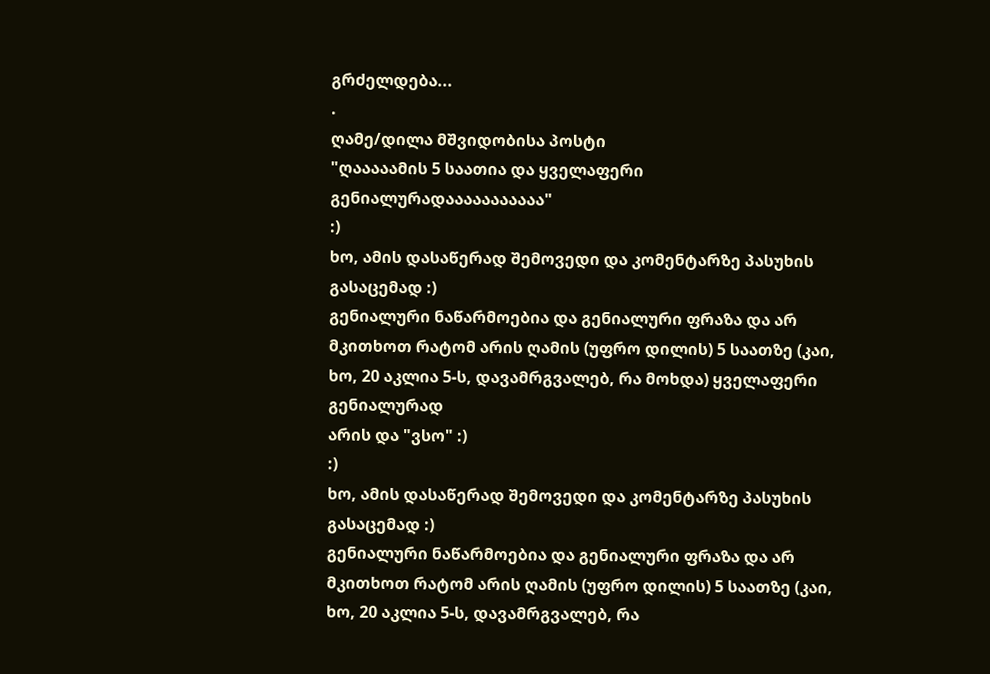გრძელდება...
.
ღამე/დილა მშვიდობისა პოსტი
"ღააააამის 5 საათია და ყველაფერი გენიალურადააააააააააა"
:)
ხო, ამის დასაწერად შემოვედი და კომენტარზე პასუხის გასაცემად :)
გენიალური ნაწარმოებია და გენიალური ფრაზა და არ მკითხოთ რატომ არის ღამის (უფრო დილის) 5 საათზე (კაი, ხო, 20 აკლია 5-ს, დავამრგვალებ, რა მოხდა) ყველაფერი გენიალურად
არის და "ვსო" :)
:)
ხო, ამის დასაწერად შემოვედი და კომენტარზე პასუხის გასაცემად :)
გენიალური ნაწარმოებია და გენიალური ფრაზა და არ მკითხოთ რატომ არის ღამის (უფრო დილის) 5 საათზე (კაი, ხო, 20 აკლია 5-ს, დავამრგვალებ, რა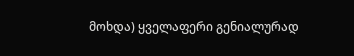მოხდა) ყველაფერი გენიალურად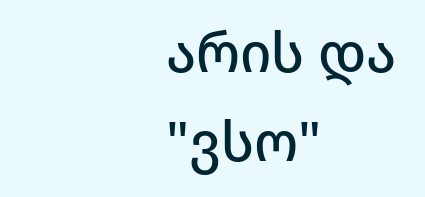არის და "ვსო"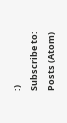:)
Subscribe to:
Posts (Atom)